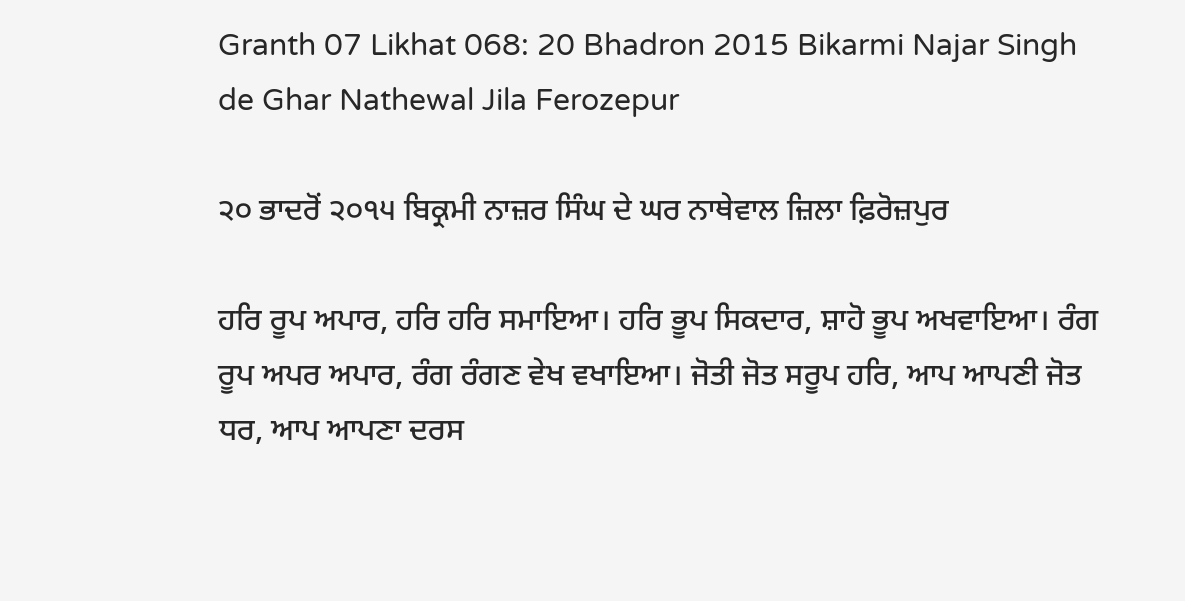Granth 07 Likhat 068: 20 Bhadron 2015 Bikarmi Najar Singh de Ghar Nathewal Jila Ferozepur

੨੦ ਭਾਦਰੋਂ ੨੦੧੫ ਬਿਕ੍ਰਮੀ ਨਾਜ਼ਰ ਸਿੰਘ ਦੇ ਘਰ ਨਾਥੇਵਾਲ ਜ਼ਿਲਾ ਫ਼ਿਰੋਜ਼ਪੁਰ

ਹਰਿ ਰੂਪ ਅਪਾਰ, ਹਰਿ ਹਰਿ ਸਮਾਇਆ। ਹਰਿ ਭੂਪ ਸਿਕਦਾਰ, ਸ਼ਾਹੋ ਭੂਪ ਅਖਵਾਇਆ। ਰੰਗ ਰੂਪ ਅਪਰ ਅਪਾਰ, ਰੰਗ ਰੰਗਣ ਵੇਖ ਵਖਾਇਆ। ਜੋਤੀ ਜੋਤ ਸਰੂਪ ਹਰਿ, ਆਪ ਆਪਣੀ ਜੋਤ ਧਰ, ਆਪ ਆਪਣਾ ਦਰਸ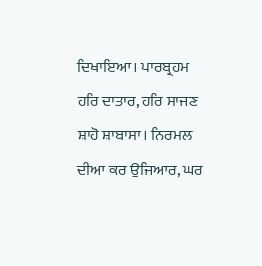ਦਿਖਾਇਆ। ਪਾਰਬ੍ਰਹਮ ਹਰਿ ਦਾਤਾਰ, ਹਰਿ ਸਾਜਣ ਸ਼ਾਹੋ ਸ਼ਾਬਾਸਾ। ਨਿਰਮਲ ਦੀਆ ਕਰ ਉਜਿਆਰ, ਘਰ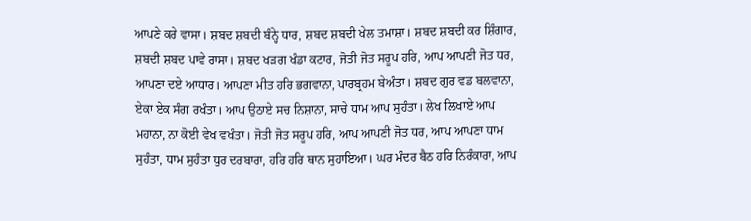ਆਪਣੇ ਕਰੇ ਵਾਸਾ। ਸ਼ਬਦ ਸ਼ਬਦੀ ਬੰਨ੍ਹੇ ਧਾਰ, ਸ਼ਬਦ ਸ਼ਬਦੀ ਖੇਲ ਤਮਾਸ਼ਾ। ਸ਼ਬਦ ਸ਼ਬਦੀ ਕਰ ਸ਼ਿੰਗਾਰ, ਸ਼ਬਦੀ ਸ਼ਬਦ ਪਾਵੇ ਰਾਸਾ। ਸ਼ਬਦ ਖੜਗ ਖੰਡਾ ਕਟਾਰ, ਜੋਤੀ ਜੋਤ ਸਰੂਪ ਹਰਿ, ਆਪ ਆਪਣੀ ਜੋਤ ਧਰ, ਆਪਣਾ ਦਏ ਆਧਾਰ। ਆਪਣਾ ਮੀਤ ਹਰਿ ਭਗਵਾਨਾ, ਪਾਰਬ੍ਰਹਮ ਬੇਅੰਤਾ। ਸ਼ਬਦ ਗੁਰ ਵਡ ਬਲਵਾਨਾ, ਏਕਾ ਏਕ ਸੰਗ ਰਖੰਤਾ। ਆਪ ਉਠਾਏ ਸਚ ਨਿਸ਼ਾਨਾ, ਸਾਚੇ ਧਾਮ ਆਪ ਸੁਹੰਤਾ। ਲੇਖ ਲਿਖਾਏ ਆਪ ਮਹਾਨਾ, ਨਾ ਕੋਈ ਵੇਖ ਵਖੰਤਾ। ਜੋਤੀ ਜੋਤ ਸਰੂਪ ਹਰਿ, ਆਪ ਆਪਣੀ ਜੋਤ ਧਰ, ਆਪ ਆਪਣਾ ਧਾਮ ਸੁਹੰਤਾ, ਧਾਮ ਸੁਹੰਤਾ ਧੁਰ ਦਰਬਾਰਾ, ਹਰਿ ਹਰਿ ਥਾਨ ਸੁਹਾਇਆ। ਘਰ ਮੰਦਰ ਬੈਠ ਹਰਿ ਨਿਰੰਕਾਰਾ, ਆਪ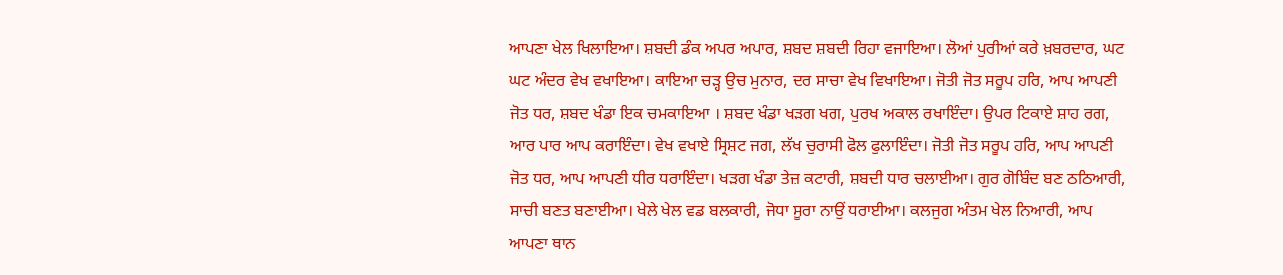ਆਪਣਾ ਖੇਲ ਖਿਲਾਇਆ। ਸ਼ਬਦੀ ਡੰਕ ਅਪਰ ਅਪਾਰ, ਸ਼ਬਦ ਸ਼ਬਦੀ ਰਿਹਾ ਵਜਾਇਆ। ਲੋਆਂ ਪੁਰੀਆਂ ਕਰੇ ਖ਼ਬਰਦਾਰ, ਘਟ ਘਟ ਅੰਦਰ ਵੇਖ ਵਖਾਇਆ। ਕਾਇਆ ਚੜ੍ਹ ਉਚ ਮੁਨਾਰ, ਦਰ ਸਾਚਾ ਵੇਖ ਵਿਖਾਇਆ। ਜੋਤੀ ਜੋਤ ਸਰੂਪ ਹਰਿ, ਆਪ ਆਪਣੀ ਜੋਤ ਧਰ, ਸ਼ਬਦ ਖੰਡਾ ਇਕ ਚਮਕਾਇਆ । ਸ਼ਬਦ ਖੰਡਾ ਖੜਗ ਖਗ, ਪੁਰਖ ਅਕਾਲ ਰਖਾਇੰਦਾ। ਉਪਰ ਟਿਕਾਏ ਸ਼ਾਹ ਰਗ, ਆਰ ਪਾਰ ਆਪ ਕਰਾਇੰਦਾ। ਵੇਖ ਵਖਾਏ ਸ੍ਰਿਸ਼ਟ ਜਗ, ਲੱਖ ਚੁਰਾਸੀ ਫੋਲ ਫੁਲਾਇੰਦਾ। ਜੋਤੀ ਜੋਤ ਸਰੂਪ ਹਰਿ, ਆਪ ਆਪਣੀ ਜੋਤ ਧਰ, ਆਪ ਆਪਣੀ ਧੀਰ ਧਰਾਇੰਦਾ। ਖੜਗ ਖੰਡਾ ਤੇਜ਼ ਕਟਾਰੀ, ਸ਼ਬਦੀ ਧਾਰ ਚਲਾਈਆ। ਗੁਰ ਗੋਬਿੰਦ ਬਣ ਠਠਿਆਰੀ, ਸਾਚੀ ਬਣਤ ਬਣਾਈਆ। ਖੇਲੇ ਖੇਲ ਵਡ ਬਲਕਾਰੀ, ਜੋਧਾ ਸੂਰਾ ਨਾਉਂ ਧਰਾਈਆ। ਕਲਜੁਗ ਅੰਤਮ ਖੇਲ ਨਿਆਰੀ, ਆਪ ਆਪਣਾ ਥਾਨ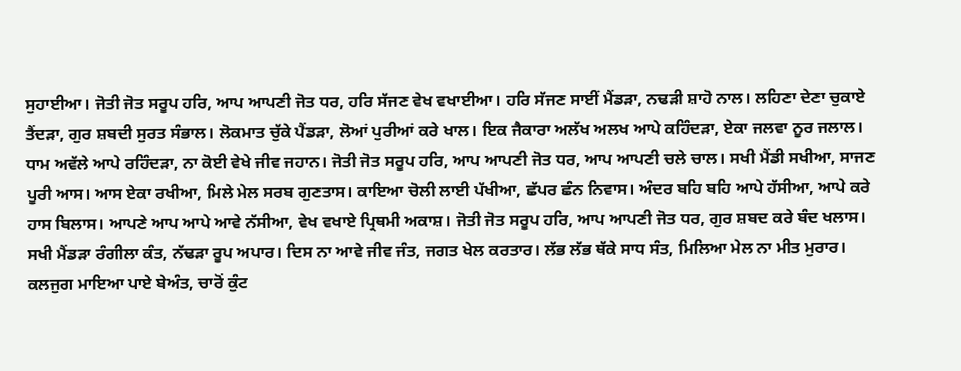ਸੁਹਾਈਆ। ਜੋਤੀ ਜੋਤ ਸਰੂਪ ਹਰਿ, ਆਪ ਆਪਣੀ ਜੋਤ ਧਰ, ਹਰਿ ਸੱਜਣ ਵੇਖ ਵਖਾਈਆ। ਹਰਿ ਸੱਜਣ ਸਾਈਂ ਮੈਂਡੜਾ, ਨਢੜੀ ਸ਼ਾਹੋ ਨਾਲ। ਲਹਿਣਾ ਦੇਣਾ ਚੁਕਾਏ ਤੈਂਦੜਾ, ਗੁਰ ਸ਼ਬਦੀ ਸੁਰਤ ਸੰਭਾਲ। ਲੋਕਮਾਤ ਚੁੱਕੇ ਪੈਂਡੜਾ, ਲੋਆਂ ਪੁਰੀਆਂ ਕਰੇ ਖਾਲ। ਇਕ ਜੈਕਾਰਾ ਅਲੱਖ ਅਲਖ ਆਪੇ ਕਹਿੰਦੜਾ, ਏਕਾ ਜਲਵਾ ਨੂਰ ਜਲਾਲ। ਧਾਮ ਅਵੱਲੇ ਆਪੇ ਰਹਿੰਦੜਾ, ਨਾ ਕੋਈ ਵੇਖੇ ਜੀਵ ਜਹਾਨ। ਜੋਤੀ ਜੋਤ ਸਰੂਪ ਹਰਿ, ਆਪ ਆਪਣੀ ਜੋਤ ਧਰ, ਆਪ ਆਪਣੀ ਚਲੇ ਚਾਲ। ਸਖੀ ਮੈਂਡੀ ਸਖੀਆ, ਸਾਜਣ ਪੂਰੀ ਆਸ। ਆਸ ਏਕਾ ਰਖੀਆ, ਮਿਲੇ ਮੇਲ ਸਰਬ ਗੁਣਤਾਸ। ਕਾਇਆ ਚੋਲੀ ਲਾਈ ਪੱਖੀਆ, ਛੱਪਰ ਛੰਨ ਨਿਵਾਸ। ਅੰਦਰ ਬਹਿ ਬਹਿ ਆਪੇ ਹੱਸੀਆ, ਆਪੇ ਕਰੇ ਹਾਸ ਬਿਲਾਸ। ਆਪਣੇ ਆਪ ਆਪੇ ਆਵੇ ਨੱਸੀਆ, ਵੇਖ ਵਖਾਏ ਪ੍ਰਿਥਮੀ ਅਕਾਸ਼। ਜੋਤੀ ਜੋਤ ਸਰੂਪ ਹਰਿ, ਆਪ ਆਪਣੀ ਜੋਤ ਧਰ, ਗੁਰ ਸ਼ਬਦ ਕਰੇ ਬੰਦ ਖਲਾਸ। ਸਖੀ ਮੈਂਡੜਾ ਰੰਗੀਲਾ ਕੰਤ, ਨੱਢੜਾ ਰੂਪ ਅਪਾਰ। ਦਿਸ ਨਾ ਆਵੇ ਜੀਵ ਜੰਤ, ਜਗਤ ਖੇਲ ਕਰਤਾਰ। ਲੱਭ ਲੱਭ ਥੱਕੇ ਸਾਧ ਸੰਤ, ਮਿਲਿਆ ਮੇਲ ਨਾ ਮੀਤ ਮੁਰਾਰ। ਕਲਜੁਗ ਮਾਇਆ ਪਾਏ ਬੇਅੰਤ, ਚਾਰੋਂ ਕੁੰਟ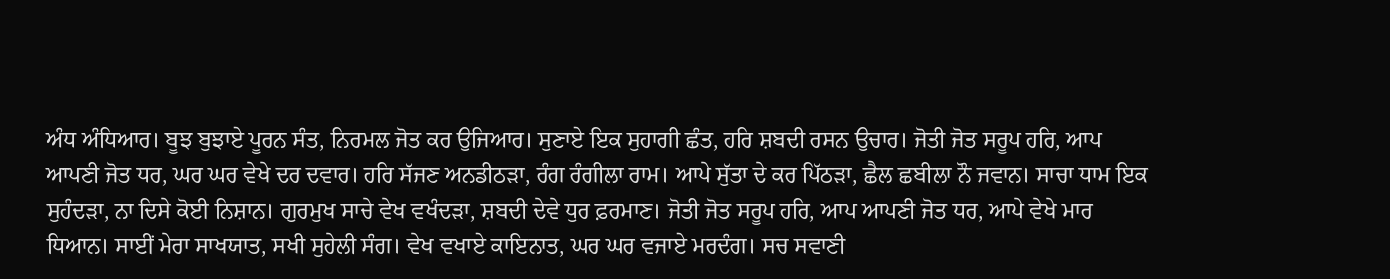ਅੰਧ ਅੰਧਿਆਰ। ਬੂਝ ਬੁਝਾਏ ਪੂਰਨ ਸੰਤ, ਨਿਰਮਲ ਜੋਤ ਕਰ ਉਜਿਆਰ। ਸੁਣਾਏ ਇਕ ਸੁਹਾਗੀ ਛੰਤ, ਹਰਿ ਸ਼ਬਦੀ ਰਸਨ ਉਚਾਰ। ਜੋਤੀ ਜੋਤ ਸਰੂਪ ਹਰਿ, ਆਪ ਆਪਣੀ ਜੋਤ ਧਰ, ਘਰ ਘਰ ਵੇਖੇ ਦਰ ਦਵਾਰ। ਹਰਿ ਸੱਜਣ ਅਨਡੀਠੜਾ, ਰੰਗ ਰੰਗੀਲਾ ਰਾਮ। ਆਪੇ ਸੁੱਤਾ ਦੇ ਕਰ ਪਿੱਠੜਾ, ਛੈਲ ਛਬੀਲਾ ਨੌ ਜਵਾਨ। ਸਾਚਾ ਧਾਮ ਇਕ ਸੁਹੰਦੜਾ, ਨਾ ਦਿਸੇ ਕੋਈ ਨਿਸ਼ਾਨ। ਗੁਰਮੁਖ ਸਾਚੇ ਵੇਖ ਵਖੰਦੜਾ, ਸ਼ਬਦੀ ਦੇਵੇ ਧੁਰ ਫ਼ਰਮਾਣ। ਜੋਤੀ ਜੋਤ ਸਰੂਪ ਹਰਿ, ਆਪ ਆਪਣੀ ਜੋਤ ਧਰ, ਆਪੇ ਵੇਖੇ ਮਾਰ ਧਿਆਨ। ਸਾਈਂ ਮੇਰਾ ਸਾਖਯਾਤ, ਸਖੀ ਸੁਹੇਲੀ ਸੰਗ। ਵੇਖ ਵਖਾਏ ਕਾਇਨਾਤ, ਘਰ ਘਰ ਵਜਾਏ ਮਰਦੰਗ। ਸਚ ਸਵਾਣੀ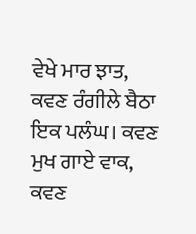ਵੇਖੇ ਮਾਰ ਝਾਤ, ਕਵਣ ਰੰਗੀਲੇ ਬੈਠਾ ਇਕ ਪਲੰਘ। ਕਵਣ ਮੁਖ ਗਾਏ ਵਾਕ, ਕਵਣ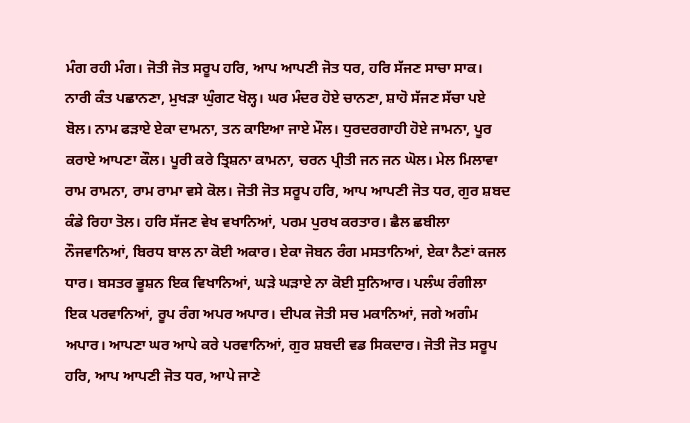ਮੰਗ ਰਹੀ ਮੰਗ। ਜੋਤੀ ਜੋਤ ਸਰੂਪ ਹਰਿ, ਆਪ ਆਪਣੀ ਜੋਤ ਧਰ, ਹਰਿ ਸੱਜਣ ਸਾਚਾ ਸਾਕ। ਨਾਰੀ ਕੰਤ ਪਛਾਨਣਾ, ਮੁਖੜਾ ਘੁੰਗਟ ਖੋਲ੍ਹ। ਘਰ ਮੰਦਰ ਹੋਏ ਚਾਨਣਾ, ਸ਼ਾਹੋ ਸੱਜਣ ਸੱਚਾ ਪਏ ਬੋਲ। ਨਾਮ ਫੜਾਏ ਏਕਾ ਦਾਮਨਾ, ਤਨ ਕਾਇਆ ਜਾਏ ਮੌਲ। ਧੁਰਦਰਗਾਹੀ ਹੋਏ ਜਾਮਨਾ, ਪੂਰ ਕਰਾਏ ਆਪਣਾ ਕੌਲ। ਪੂਰੀ ਕਰੇ ਤ੍ਰਿਸ਼ਨਾ ਕਾਮਨਾ, ਚਰਨ ਪ੍ਰੀਤੀ ਜਨ ਜਨ ਘੋਲ। ਮੇਲ ਮਿਲਾਵਾ ਰਾਮ ਰਾਮਨਾ, ਰਾਮ ਰਾਮਾ ਵਸੇ ਕੋਲ। ਜੋਤੀ ਜੋਤ ਸਰੂਪ ਹਰਿ, ਆਪ ਆਪਣੀ ਜੋਤ ਧਰ, ਗੁਰ ਸ਼ਬਦ ਕੰਡੇ ਰਿਹਾ ਤੋਲ। ਹਰਿ ਸੱਜਣ ਵੇਖ ਵਖਾਨਿਆਂ, ਪਰਮ ਪੁਰਖ ਕਰਤਾਰ। ਛੈਲ ਛਬੀਲਾ ਨੌਜਵਾਨਿਆਂ, ਬਿਰਧ ਬਾਲ ਨਾ ਕੋਈ ਅਕਾਰ। ਏਕਾ ਜੋਬਨ ਰੰਗ ਮਸਤਾਨਿਆਂ, ਏਕਾ ਨੈਣਾਂ ਕਜਲ ਧਾਰ। ਬਸਤਰ ਭੂਸ਼ਨ ਇਕ ਵਿਖਾਨਿਆਂ, ਘੜੇ ਘੜਾਏ ਨਾ ਕੋਈ ਸੁਨਿਆਰ। ਪਲੰਘ ਰੰਗੀਲਾ ਇਕ ਪਰਵਾਨਿਆਂ, ਰੂਪ ਰੰਗ ਅਪਰ ਅਪਾਰ। ਦੀਪਕ ਜੋਤੀ ਸਚ ਮਕਾਨਿਆਂ, ਜਗੇ ਅਗੰਮ ਅਪਾਰ। ਆਪਣਾ ਘਰ ਆਪੇ ਕਰੇ ਪਰਵਾਨਿਆਂ, ਗੁਰ ਸ਼ਬਦੀ ਵਡ ਸਿਕਦਾਰ। ਜੋਤੀ ਜੋਤ ਸਰੂਪ ਹਰਿ, ਆਪ ਆਪਣੀ ਜੋਤ ਧਰ, ਆਪੇ ਜਾਣੇ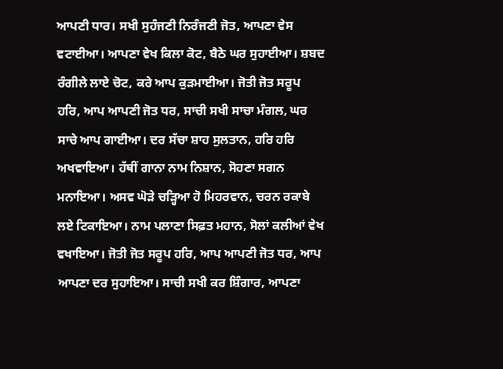ਆਪਣੀ ਧਾਰ। ਸਖੀ ਸੁਹੰਜਣੀ ਨਿਰੰਜਣੀ ਜੋਤ, ਆਪਣਾ ਵੇਸ ਵਟਾਈਆ। ਆਪਣਾ ਵੇਖ ਕਿਲਾ ਕੋਟ, ਬੈਠੇ ਘਰ ਸੁਹਾਈਆ। ਸ਼ਬਦ ਰੰਗੀਲੇ ਲਾਏ ਚੋਟ, ਕਰੇ ਆਪ ਕੁੜਮਾਈਆ। ਜੋਤੀ ਜੋਤ ਸਰੂਪ ਹਰਿ, ਆਪ ਆਪਣੀ ਜੋਤ ਧਰ, ਸਾਚੀ ਸਖੀ ਸਾਚਾ ਮੰਗਲ, ਘਰ ਸਾਚੇ ਆਪ ਗਾਈਆ। ਦਰ ਸੱਚਾ ਸ਼ਾਹ ਸੁਲਤਾਨ, ਹਰਿ ਹਰਿ ਅਖਵਾਇਆ। ਹੱਥੀਂ ਗਾਨਾ ਨਾਮ ਨਿਸ਼ਾਨ, ਸੋਹਣਾ ਸਗਨ ਮਨਾਇਆ। ਅਸਵ ਘੋੜੇ ਚੜ੍ਹਿਆ ਹੋ ਮਿਹਰਵਾਨ, ਚਰਨ ਰਕਾਬੇ ਲਏ ਟਿਕਾਇਆ। ਨਾਮ ਪਲਾਣਾ ਸਿਫ਼ਤ ਮਹਾਨ, ਸੋਲਾਂ ਕਲੀਆਂ ਵੇਖ ਵਖਾਇਆ। ਜੋਤੀ ਜੋਤ ਸਰੂਪ ਹਰਿ, ਆਪ ਆਪਣੀ ਜੋਤ ਧਰ, ਆਪ ਆਪਣਾ ਦਰ ਸੁਹਾਇਆ। ਸਾਚੀ ਸਖੀ ਕਰ ਸ਼ਿੰਗਾਰ, ਆਪਣਾ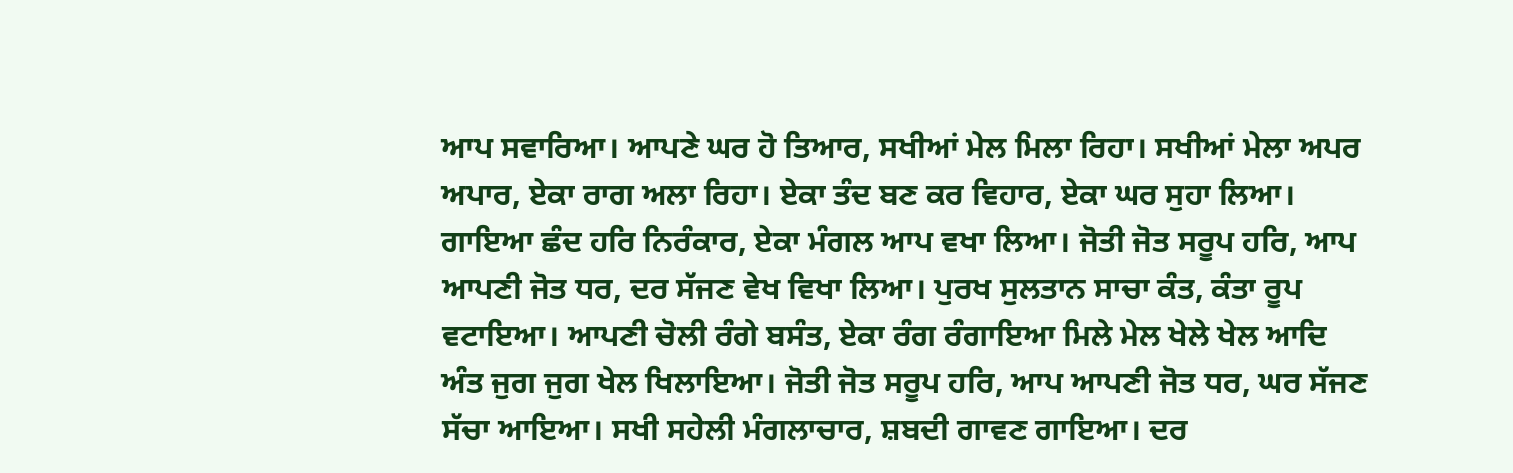ਆਪ ਸਵਾਰਿਆ। ਆਪਣੇ ਘਰ ਹੋ ਤਿਆਰ, ਸਖੀਆਂ ਮੇਲ ਮਿਲਾ ਰਿਹਾ। ਸਖੀਆਂ ਮੇਲਾ ਅਪਰ ਅਪਾਰ, ਏਕਾ ਰਾਗ ਅਲਾ ਰਿਹਾ। ਏਕਾ ਤੰਦ ਬਣ ਕਰ ਵਿਹਾਰ, ਏਕਾ ਘਰ ਸੁਹਾ ਲਿਆ। ਗਾਇਆ ਛੰਦ ਹਰਿ ਨਿਰੰਕਾਰ, ਏਕਾ ਮੰਗਲ ਆਪ ਵਖਾ ਲਿਆ। ਜੋਤੀ ਜੋਤ ਸਰੂਪ ਹਰਿ, ਆਪ ਆਪਣੀ ਜੋਤ ਧਰ, ਦਰ ਸੱਜਣ ਵੇਖ ਵਿਖਾ ਲਿਆ। ਪੁਰਖ ਸੁਲਤਾਨ ਸਾਚਾ ਕੰਤ, ਕੰਤਾ ਰੂਪ ਵਟਾਇਆ। ਆਪਣੀ ਚੋਲੀ ਰੰਗੇ ਬਸੰਤ, ਏਕਾ ਰੰਗ ਰੰਗਾਇਆ ਮਿਲੇ ਮੇਲ ਖੇਲੇ ਖੇਲ ਆਦਿ ਅੰਤ ਜੁਗ ਜੁਗ ਖੇਲ ਖਿਲਾਇਆ। ਜੋਤੀ ਜੋਤ ਸਰੂਪ ਹਰਿ, ਆਪ ਆਪਣੀ ਜੋਤ ਧਰ, ਘਰ ਸੱਜਣ ਸੱਚਾ ਆਇਆ। ਸਖੀ ਸਹੇਲੀ ਮੰਗਲਾਚਾਰ, ਸ਼ਬਦੀ ਗਾਵਣ ਗਾਇਆ। ਦਰ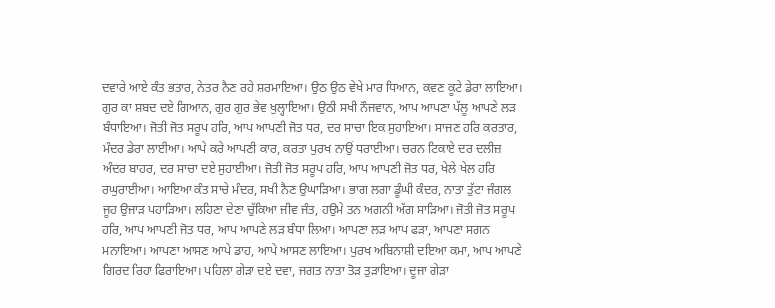ਦਵਾਰੇ ਆਏ ਕੰਤ ਭਤਾਰ, ਨੇਤਰ ਨੈਣ ਰਹੇ ਸ਼ਰਮਾਇਆ। ਉਠ ਉਠ ਵੇਖੇ ਮਾਰ ਧਿਆਨ, ਕਵਣ ਕੂਟੇ ਡੇਰਾ ਲਾਇਆ। ਗੁਰ ਕਾ ਸ਼ਬਦ ਦਏ ਗਿਆਨ, ਗੁਰ ਗੁਰ ਭੇਵ ਖੁਲ੍ਹਾਇਆ। ਉਠੀ ਸਖੀ ਨੌਜਵਾਨ, ਆਪ ਆਪਣਾ ਪੱਲੂ ਆਪਣੇ ਲੜ ਬੰਧਾਇਆ। ਜੋਤੀ ਜੋਤ ਸਰੂਪ ਹਰਿ, ਆਪ ਆਪਣੀ ਜੋਤ ਧਰ, ਦਰ ਸਾਚਾ ਇਕ ਸੁਹਾਇਆ। ਸਾਜਣ ਹਰਿ ਕਰਤਾਰ, ਮੰਦਰ ਡੇਰਾ ਲਾਈਆ। ਆਪੇ ਕਰੇ ਆਪਣੀ ਕਾਰ, ਕਰਤਾ ਪੁਰਖ ਨਾਉਂ ਧਰਾਈਆ। ਚਰਨ ਟਿਕਾਏ ਦਰ ਦਲੀਜ਼ ਅੰਦਰ ਬਾਹਰ, ਦਰ ਸਾਚਾ ਦਏ ਸੁਹਾਈਆ। ਜੋਤੀ ਜੋਤ ਸਰੂਪ ਹਰਿ, ਆਪ ਆਪਣੀ ਜੋਤ ਧਰ, ਖੇਲੇ ਖੇਲ ਹਰਿ ਰਘੁਰਾਈਆ। ਆਇਆ ਕੰਤ ਸਾਚੇ ਮੰਦਰ, ਸਖੀ ਨੈਣ ਉਘਾੜਿਆ। ਭਾਗ ਲਗਾ ਡੂੰਘੀ ਕੰਦਰ, ਨਾਤਾ ਤੁੱਟਾ ਜੰਗਲ ਜੂਹ ਉਜਾੜ ਪਹਾੜਿਆ। ਲਹਿਣਾ ਦੇਣਾ ਚੁੱਕਿਆ ਜੀਵ ਜੰਤ, ਹਉਮੇ ਤਨ ਅਗਨੀ ਅੱਗ ਸਾੜਿਆ। ਜੋਤੀ ਜੋਤ ਸਰੂਪ ਹਰਿ, ਆਪ ਆਪਣੀ ਜੋਤ ਧਰ, ਆਪ ਆਪਣੇ ਲੜ ਬੰਧਾ ਲਿਆ। ਆਪਣਾ ਲੜ ਆਪ ਫੜਾ, ਆਪਣਾ ਸਗਨ ਮਨਾਇਆ। ਆਪਣਾ ਆਸਣ ਆਪੇ ਡਾਹ, ਆਪੇ ਆਸਣ ਲਾਇਆ। ਪੁਰਖ ਅਬਿਨਾਸ਼ੀ ਦਇਆ ਕਮਾ, ਆਪ ਆਪਣੇ ਗਿਰਦ ਰਿਹਾ ਫਿਰਾਇਆ। ਪਹਿਲਾ ਗੇੜਾ ਦਏ ਦਵਾ, ਜਗਤ ਨਾਤਾ ਤੋੜ ਤੁੜਾਇਆ। ਦੂਜਾ ਗੇੜਾ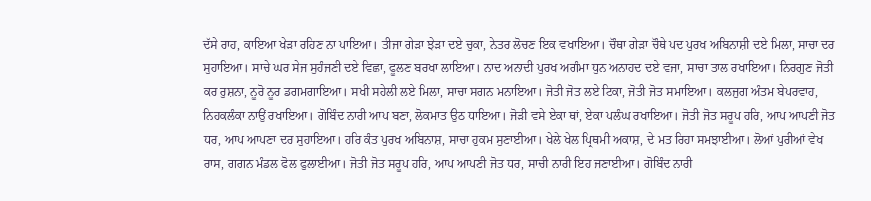ਦੱਸੇ ਰਾਹ, ਕਾਇਆ ਖੇੜਾ ਰਹਿਣ ਨਾ ਪਾਇਆ। ਤੀਜਾ ਗੇੜਾ ਝੇੜਾ ਦਏ ਚੁਕਾ, ਨੇਤਰ ਲੋਚਣ ਇਕ ਵਖਾਇਆ। ਚੌਥਾ ਗੇੜਾ ਚੌਥੇ ਪਦ ਪੁਰਖ ਅਬਿਨਾਸ਼ੀ ਦਏ ਮਿਲਾ, ਸਾਚਾ ਦਰ ਸੁਹਾਇਆ। ਸਾਚੇ ਘਰ ਸੇਜ ਸੁਹੰਜਣੀ ਦਏ ਵਿਛਾ, ਫੂਲਣ ਬਰਖਾ ਲਾਇਆ। ਨਾਦ ਅਨਾਦੀ ਪੁਰਖ ਅਗੰਮਾ ਧੁਨ ਅਨਾਹਦ ਦਏ ਵਜਾ, ਸਾਚਾ ਤਾਲ ਰਖਾਇਆ। ਨਿਰਗੁਣ ਜੋਤੀ ਕਰ ਰੁਸ਼ਨਾ, ਨੂਰੋ ਨੂਰ ਡਗਮਗਾਇਆ। ਸਖੀ ਸਹੇਲੀ ਲਏ ਮਿਲਾ, ਸਾਚਾ ਸਗਨ ਮਨਾਇਆ। ਜੋਤੀ ਜੋਤ ਲਏ ਟਿਕਾ, ਜੋਤੀ ਜੋਤ ਸਮਾਇਆ। ਕਲਜੁਗ ਅੰਤਮ ਬੇਪਰਵਾਹ, ਨਿਹਕਲੰਕਾ ਨਾਉਂ ਰਖਾਇਆ। ਗੋਬਿੰਦ ਨਾਰੀ ਆਪ ਬਣਾ, ਲੋਕਮਾਤ ਉਠ ਧਾਇਆ। ਜੋੜੀ ਵਸੇ ਏਕਾ ਥਾਂ, ਏਕਾ ਪਲੰਘ ਰਖਾਇਆ। ਜੋਤੀ ਜੋਤ ਸਰੂਪ ਹਰਿ, ਆਪ ਆਪਣੀ ਜੋਤ ਧਰ, ਆਪ ਆਪਣਾ ਦਰ ਸੁਹਾਇਆ। ਹਰਿ ਕੰਤ ਪੁਰਖ ਅਬਿਨਾਸ਼, ਸਾਚਾ ਹੁਕਮ ਸੁਣਾਈਆ। ਖੇਲੇ ਖੇਲ ਪ੍ਰਿਥਮੀ ਅਕਾਸ਼, ਦੇ ਮਤ ਰਿਹਾ ਸਮਝਾਈਆ। ਲੋਆਂ ਪੁਰੀਆਂ ਵੇਖ ਰਾਸ, ਗਗਨ ਮੰਡਲ ਫੋਲ ਫੁਲਾਈਆ। ਜੋਤੀ ਜੋਤ ਸਰੂਪ ਹਰਿ, ਆਪ ਆਪਣੀ ਜੋਤ ਧਰ, ਸਾਚੀ ਨਾਰੀ ਇਹ ਜਣਾਈਆ। ਗੋਬਿੰਦ ਨਾਰੀ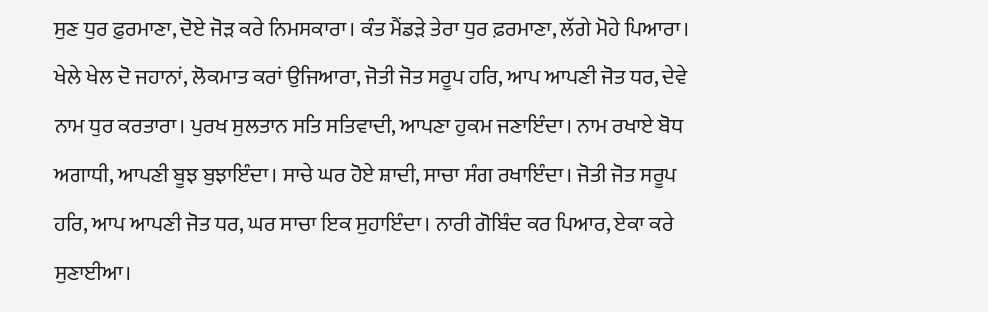ਸੁਣ ਧੁਰ ਫ਼ੁਰਮਾਣਾ, ਦੋਏ ਜੋੜ ਕਰੇ ਨਿਮਸਕਾਰਾ। ਕੰਤ ਮੈਂਡੜੇ ਤੇਰਾ ਧੁਰ ਫ਼ਰਮਾਣਾ, ਲੱਗੇ ਮੋਹੇ ਪਿਆਰਾ। ਖੇਲੇ ਖੇਲ ਦੋ ਜਹਾਨਾਂ, ਲੋਕਮਾਤ ਕਰਾਂ ਉਜਿਆਰਾ, ਜੋਤੀ ਜੋਤ ਸਰੂਪ ਹਰਿ, ਆਪ ਆਪਣੀ ਜੋਤ ਧਰ, ਦੇਵੇ ਨਾਮ ਧੁਰ ਕਰਤਾਰਾ। ਪੁਰਖ ਸੁਲਤਾਨ ਸਤਿ ਸਤਿਵਾਦੀ, ਆਪਣਾ ਹੁਕਮ ਜਣਾਇੰਦਾ। ਨਾਮ ਰਖਾਏ ਬੋਧ ਅਗਾਧੀ, ਆਪਣੀ ਬੂਝ ਬੁਝਾਇੰਦਾ। ਸਾਚੇ ਘਰ ਹੋਏ ਸ਼ਾਦੀ, ਸਾਚਾ ਸੰਗ ਰਖਾਇੰਦਾ। ਜੋਤੀ ਜੋਤ ਸਰੂਪ ਹਰਿ, ਆਪ ਆਪਣੀ ਜੋਤ ਧਰ, ਘਰ ਸਾਚਾ ਇਕ ਸੁਹਾਇੰਦਾ। ਨਾਰੀ ਗੋਬਿੰਦ ਕਰ ਪਿਆਰ, ਏਕਾ ਕਰੇ ਸੁਣਾਈਆ।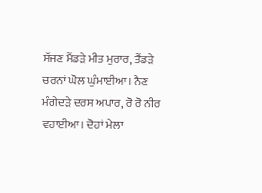ਸੱਜਣ ਮੈਂਡੜੇ ਮੀਤ ਮੁਰਾਰ, ਤੈਂਡੜੇ ਚਰਨਾਂ ਘੋਲ ਘੁੰਮਾਈਆ। ਨੈਣ ਮੰਗੇਦੜੇ ਦਰਸ ਅਪਾਰ, ਰੋ ਰੋ ਨੀਰ ਵਹਾਈਆ। ਦੋਹਾਂ ਮੇਲਾ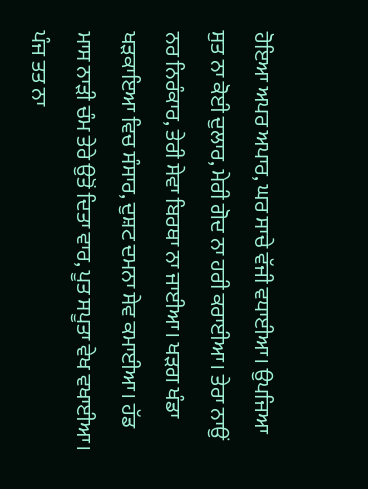ਹੋਇਆ ਅਪਰ ਅਪਾਰ, ਘਰ ਸਾਚੇ ਵੱਜੀ ਵਧਾਈਆ। ਉਪਜਿਆ ਸੁਤ ਨਾ ਕੋਈ ਦੁਲਾਰ, ਮੇਰੀ ਗੋਦ ਨਾ ਹਰੀ ਕਰਾਈਆ। ਤੇਰਾ ਨਾਉਂ ਨਰ ਨਿਰੰਕਾਰ, ਤੇਰੀ ਸੇਵਾ ਬਿਰਥਾ ਨਾ ਜਾਈਆ। ਖੜਗ ਖੰਡਾ ਖੜਕਾਇਆ ਵਿਚ ਸੰਸਾਰ, ਦੁਸ਼ਟ ਦਮਨਾ ਸੇਵ ਕਮਾਈਆ। ਹੱਡ ਮਾਸ ਨਾੜੀ ਚੰਮ ਤੇਰੇ ਉਤੋਂ ਦਿਤਾ ਵਾਰ, ਪੂਤ ਸਪੂਤਾ ਵੇਖ ਵਖਾਈਆ। ਪੰਜ ਤਤ ਨਾ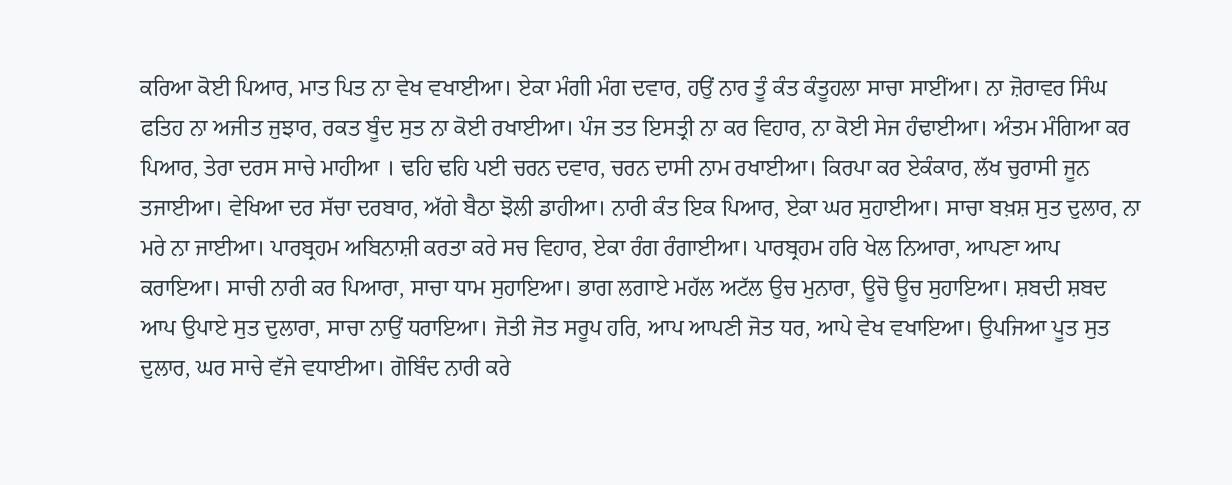ਕਰਿਆ ਕੋਈ ਪਿਆਰ, ਮਾਤ ਪਿਤ ਨਾ ਵੇਖ ਵਖਾਈਆ। ਏਕਾ ਮੰਗੀ ਮੰਗ ਦਵਾਰ, ਹਉਂ ਨਾਰ ਤੂੰ ਕੰਤ ਕੰਤੂਹਲਾ ਸਾਚਾ ਸਾਈਂਆ। ਨਾ ਜ਼ੋਰਾਵਰ ਸਿੰਘ ਫਤਿਹ ਨਾ ਅਜੀਤ ਜੁਝਾਰ, ਰਕਤ ਬੂੰਦ ਸੁਤ ਨਾ ਕੋਈ ਰਖਾਈਆ। ਪੰਜ ਤਤ ਇਸਤ੍ਰੀ ਨਾ ਕਰ ਵਿਹਾਰ, ਨਾ ਕੋਈ ਸੇਜ ਹੰਢਾਈਆ। ਅੰਤਮ ਮੰਗਿਆ ਕਰ ਪਿਆਰ, ਤੇਰਾ ਦਰਸ ਸਾਚੇ ਮਾਹੀਆ । ਢਹਿ ਢਹਿ ਪਈ ਚਰਨ ਦਵਾਰ, ਚਰਨ ਦਾਸੀ ਨਾਮ ਰਖਾਈਆ। ਕਿਰਪਾ ਕਰ ਏਕੰਕਾਰ, ਲੱਖ ਚੁਰਾਸੀ ਜੂਨ ਤਜਾਈਆ। ਵੇਖਿਆ ਦਰ ਸੱਚਾ ਦਰਬਾਰ, ਅੱਗੇ ਬੈਠਾ ਝੋਲੀ ਡਾਹੀਆ। ਨਾਰੀ ਕੰਤ ਇਕ ਪਿਆਰ, ਏਕਾ ਘਰ ਸੁਹਾਈਆ। ਸਾਚਾ ਬਖ਼ਸ਼ ਸੁਤ ਦੁਲਾਰ, ਨਾ ਮਰੇ ਨਾ ਜਾਈਆ। ਪਾਰਬ੍ਰਹਮ ਅਬਿਨਾਸ਼ੀ ਕਰਤਾ ਕਰੇ ਸਚ ਵਿਹਾਰ, ਏਕਾ ਰੰਗ ਰੰਗਾਈਆ। ਪਾਰਬ੍ਰਹਮ ਹਰਿ ਖੇਲ ਨਿਆਰਾ, ਆਪਣਾ ਆਪ ਕਰਾਇਆ। ਸਾਚੀ ਨਾਰੀ ਕਰ ਪਿਆਰਾ, ਸਾਚਾ ਧਾਮ ਸੁਹਾਇਆ। ਭਾਗ ਲਗਾਏ ਮਹੱਲ ਅਟੱਲ ਉਚ ਮੁਨਾਰਾ, ਊਚੋ ਊਚ ਸੁਹਾਇਆ। ਸ਼ਬਦੀ ਸ਼ਬਦ ਆਪ ਉਪਾਏ ਸੁਤ ਦੁਲਾਰਾ, ਸਾਚਾ ਨਾਉਂ ਧਰਾਇਆ। ਜੋਤੀ ਜੋਤ ਸਰੂਪ ਹਰਿ, ਆਪ ਆਪਣੀ ਜੋਤ ਧਰ, ਆਪੇ ਵੇਖ ਵਖਾਇਆ। ਉਪਜਿਆ ਪੂਤ ਸੁਤ ਦੁਲਾਰ, ਘਰ ਸਾਚੇ ਵੱਜੇ ਵਧਾਈਆ। ਗੋਬਿੰਦ ਨਾਰੀ ਕਰੇ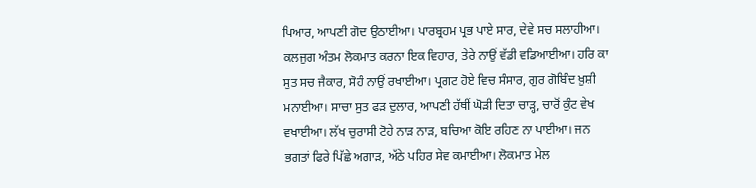ਪਿਆਰ, ਆਪਣੀ ਗੋਦ ਉਠਾਈਆ। ਪਾਰਬ੍ਰਹਮ ਪ੍ਰਭ ਪਾਏ ਸਾਰ, ਦੇਵੇ ਸਚ ਸਲਾਹੀਆ। ਕਲਜੁਗ ਅੰਤਮ ਲੋਕਮਾਤ ਕਰਨਾ ਇਕ ਵਿਹਾਰ, ਤੇਰੇ ਨਾਉਂ ਵੱਡੀ ਵਡਿਆਈਆ। ਹਰਿ ਕਾ ਸੁਤ ਸਚ ਜੈਕਾਰ, ਸੋਹੰ ਨਾਉਂ ਰਖਾਈਆ। ਪ੍ਰਗਟ ਹੋਏ ਵਿਚ ਸੰਸਾਰ, ਗੁਰ ਗੋਬਿੰਦ ਖ਼ੁਸ਼ੀ ਮਨਾਈਆ। ਸਾਚਾ ਸੁਤ ਫੜ ਦੁਲਾਰ, ਆਪਣੀ ਹੱਥੀਂ ਘੋੜੀ ਦਿਤਾ ਚਾੜ੍ਹ, ਚਾਰੋਂ ਕੁੰਟ ਵੇਖ ਵਖਾਈਆ। ਲੱਖ ਚੁਰਾਸੀ ਟੋਹੇ ਨਾੜ ਨਾੜ, ਬਚਿਆ ਕੋਇ ਰਹਿਣ ਨਾ ਪਾਈਆ। ਜਨ ਭਗਤਾਂ ਫਿਰੇ ਪਿੱਛੇ ਅਗਾੜ, ਅੱਠੇ ਪਹਿਰ ਸੇਵ ਕਮਾਈਆ। ਲੋਕਮਾਤ ਮੇਲ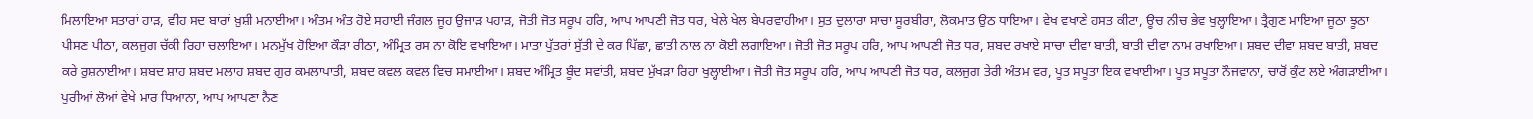ਮਿਲਾਇਆ ਸਤਾਰਾਂ ਹਾੜ, ਵੀਹ ਸਦ ਬਾਰਾਂ ਖ਼ੁਸ਼ੀ ਮਨਾਈਆ। ਅੰਤਮ ਅੰਤ ਹੋਏ ਸਹਾਈ ਜੰਗਲ ਜੂਹ ਉਜਾੜ ਪਹਾੜ, ਜੋਤੀ ਜੋਤ ਸਰੂਪ ਹਰਿ, ਆਪ ਆਪਣੀ ਜੋਤ ਧਰ, ਖੇਲੇ ਖੇਲ ਬੇਪਰਵਾਹੀਆ। ਸੁਤ ਦੁਲਾਰਾ ਸਾਚਾ ਸੂਰਬੀਰਾ, ਲੋਕਮਾਤ ਉਠ ਧਾਇਆ। ਵੇਖ ਵਖਾਣੇ ਹਸਤ ਕੀਟਾ, ਊਚ ਨੀਚ ਭੇਵ ਖੁਲ੍ਹਾਇਆ। ਤ੍ਰੈਗੁਣ ਮਾਇਆ ਜੂਠਾ ਝੂਠਾ ਪੀਸਣ ਪੀਠਾ, ਕਲਜੁਗ ਚੱਕੀ ਰਿਹਾ ਚਲਾਇਆ। ਮਨਮੁੱਖ ਹੋਇਆ ਕੌੜਾ ਰੀਠਾ, ਅੰਮ੍ਰਿਤ ਰਸ ਨਾ ਕੋਇ ਵਖਾਇਆ। ਮਾਤਾ ਪੁੱਤਰਾਂ ਸੁੱਤੀ ਦੇ ਕਰ ਪਿੱਛਾ, ਛਾਤੀ ਨਾਲ ਨਾ ਕੋਈ ਲਗਾਇਆ। ਜੋਤੀ ਜੋਤ ਸਰੂਪ ਹਰਿ, ਆਪ ਆਪਣੀ ਜੋਤ ਧਰ, ਸ਼ਬਦ ਰਖਾਏ ਸਾਚਾ ਦੀਵਾ ਬਾਤੀ, ਬਾਤੀ ਦੀਵਾ ਨਾਮ ਰਖਾਇਆ। ਸ਼ਬਦ ਦੀਵਾ ਸ਼ਬਦ ਬਾਤੀ, ਸ਼ਬਦ ਕਰੇ ਰੁਸ਼ਨਾਈਆ। ਸ਼ਬਦ ਸ਼ਾਹ ਸ਼ਬਦ ਮਲਾਹ ਸ਼ਬਦ ਗੁਰ ਕਮਲਾਪਾਤੀ, ਸ਼ਬਦ ਕਵਲ ਕਵਲ ਵਿਚ ਸਮਾਈਆ। ਸ਼ਬਦ ਅੰਮ੍ਰਿਤ ਬੂੰਦ ਸਵਾਂਤੀ, ਸ਼ਬਦ ਮੁੱਖੜਾ ਰਿਹਾ ਖੁਲ੍ਹਾਈਆ। ਜੋਤੀ ਜੋਤ ਸਰੂਪ ਹਰਿ, ਆਪ ਆਪਣੀ ਜੋਤ ਧਰ, ਕਲਜੁਗ ਤੇਰੀ ਅੰਤਮ ਵਰ, ਪੂਤ ਸਪੂਤਾ ਇਕ ਵਖਾਈਆ। ਪੂਤ ਸਪੂਤਾ ਨੌਜਵਾਨਾ, ਚਾਰੋਂ ਕੁੰਟ ਲਏ ਅੰਗੜਾਈਆ। ਪੁਰੀਆਂ ਲੋਆਂ ਵੇਖੇ ਮਾਰ ਧਿਆਨਾ, ਆਪ ਆਪਣਾ ਨੈਣ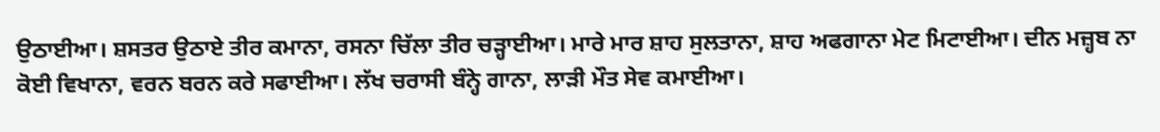ਉਠਾਈਆ। ਸ਼ਸਤਰ ਉਠਾਏ ਤੀਰ ਕਮਾਨਾ, ਰਸਨਾ ਚਿੱਲਾ ਤੀਰ ਚੜ੍ਹਾਈਆ। ਮਾਰੇ ਮਾਰ ਸ਼ਾਹ ਸੁਲਤਾਨਾ, ਸ਼ਾਹ ਅਫਗਾਨਾ ਮੇਟ ਮਿਟਾਈਆ। ਦੀਨ ਮਜ਼੍ਹਬ ਨਾ ਕੋਈ ਵਿਖਾਨਾ, ਵਰਨ ਬਰਨ ਕਰੇ ਸਫਾਈਆ। ਲੱਖ ਚਰਾਸੀ ਬੰਨ੍ਹੇ ਗਾਨਾ, ਲਾੜੀ ਮੌਤ ਸੇਵ ਕਮਾਈਆ।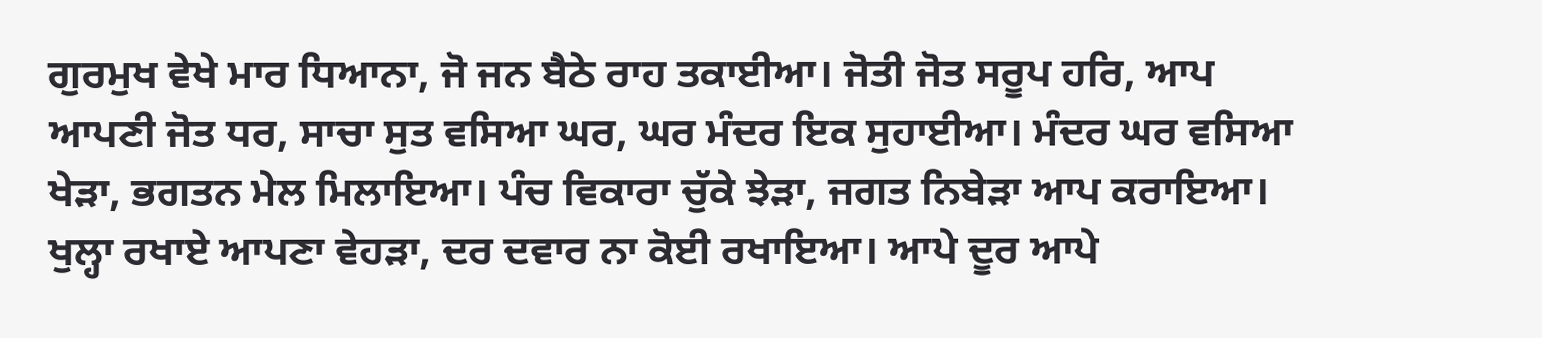ਗੁਰਮੁਖ ਵੇਖੇ ਮਾਰ ਧਿਆਨਾ, ਜੋ ਜਨ ਬੈਠੇ ਰਾਹ ਤਕਾਈਆ। ਜੋਤੀ ਜੋਤ ਸਰੂਪ ਹਰਿ, ਆਪ ਆਪਣੀ ਜੋਤ ਧਰ, ਸਾਚਾ ਸੁਤ ਵਸਿਆ ਘਰ, ਘਰ ਮੰਦਰ ਇਕ ਸੁਹਾਈਆ। ਮੰਦਰ ਘਰ ਵਸਿਆ ਖੇੜਾ, ਭਗਤਨ ਮੇਲ ਮਿਲਾਇਆ। ਪੰਚ ਵਿਕਾਰਾ ਚੁੱਕੇ ਝੇੜਾ, ਜਗਤ ਨਿਬੇੜਾ ਆਪ ਕਰਾਇਆ। ਖੁਲ੍ਹਾ ਰਖਾਏ ਆਪਣਾ ਵੇਹੜਾ, ਦਰ ਦਵਾਰ ਨਾ ਕੋਈ ਰਖਾਇਆ। ਆਪੇ ਦੂਰ ਆਪੇ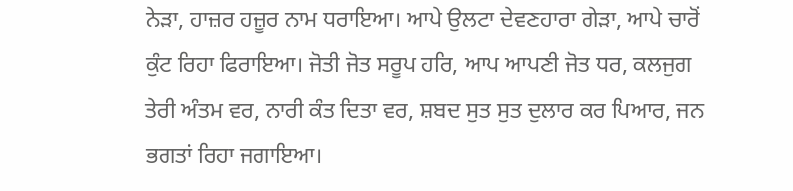ਨੇੜਾ, ਹਾਜ਼ਰ ਹਜ਼ੂਰ ਨਾਮ ਧਰਾਇਆ। ਆਪੇ ਉਲਟਾ ਦੇਵਣਹਾਰਾ ਗੇੜਾ, ਆਪੇ ਚਾਰੋਂ ਕੁੰਟ ਰਿਹਾ ਫਿਰਾਇਆ। ਜੋਤੀ ਜੋਤ ਸਰੂਪ ਹਰਿ, ਆਪ ਆਪਣੀ ਜੋਤ ਧਰ, ਕਲਜੁਗ ਤੇਰੀ ਅੰਤਮ ਵਰ, ਨਾਰੀ ਕੰਤ ਦਿਤਾ ਵਰ, ਸ਼ਬਦ ਸੁਤ ਸੁਤ ਦੁਲਾਰ ਕਰ ਪਿਆਰ, ਜਨ ਭਗਤਾਂ ਰਿਹਾ ਜਗਾਇਆ।